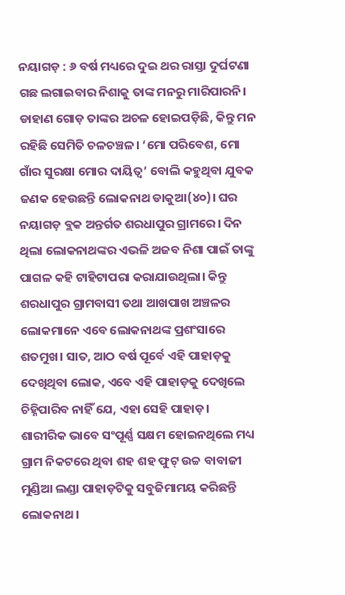ନୟାଗଡ଼ : ୬ ବର୍ଷ ମଧ୍ୟରେ ଦୁଇ ଥର ରାସ୍ତା ଦୁର୍ଘଟଣା ଗଛ ଲଗାଇବାର ନିଶାକୁ ତାଙ୍କ ମନରୁ ମାରିପାରନି। ଡାହାଣ ଗୋଡ଼ ତାଙ୍କର ଅଚଳ ହୋଇପଡ଼ିଛି, କିନ୍ତୁ ମନ ରହିଛି ସେମିତି ଚଳଚଞ୍ଚଳ। ‘ମୋ ପରିବେଶ, ମୋ ଗାଁର ସୁରକ୍ଷା ମୋର ଦାୟିତ୍ବ’ ବୋଲି କହୁଥିବା ଯୁବକ ଜଣକ ହେଉଛନ୍ତି ଲୋକନାଥ ଡାକୁଆ(୪୦)। ଘର ନୟାଗଡ଼ ବ୍ଲକ ଅନ୍ତର୍ଗତ ଶରଧାପୁର ଗ୍ରାମରେ। ଦିନ ଥିଲା ଲୋକନାଥଙ୍କର ଏଭଳି ଅଜବ ନିଶା ପାଇଁ ତାଙ୍କୁ ପାଗଳ କହି ଟାହିଟାପରା କରାଯାଉଥିଲା। କିନ୍ତୁ ଶରଧାପୁର ଗ୍ରାମବାସୀ ତଥା ଆଖପାଖ ଅଞ୍ଚଳର ଲୋକମାନେ ଏବେ ଲୋକନାଥଙ୍କ ପ୍ରଶଂସାରେ ଶତମୁଖ। ସାତ, ଆଠ ବର୍ଷ ପୂର୍ବେ ଏହି ପାହାଡ଼କୁ ଦେଖିଥିବା ଲୋକ, ଏବେ ଏହି ପାହାଡ଼କୁ ଦେଖିଲେ ଚିହ୍ନିପାରିବ ନାହିଁ ଯେ, ଏହା ସେହି ପାହାଡ଼।
ଶାରୀରିକ ଭାବେ ସଂପୂର୍ଣ୍ଣ ସକ୍ଷମ ହୋଇନଥିଲେ ମଧ୍ୟ ଗ୍ରାମ ନିକଟରେ ଥିବା ଶହ ଶହ ଫୁଟ୍ ଉଚ୍ଚ ବାବାଜୀ ମୁଣ୍ଡିଆ ଲଣ୍ଡା ପାହାଡ଼ଟିକୁ ସବୁଜିମାମୟ କରିଛନ୍ତି ଲୋକନାଥ।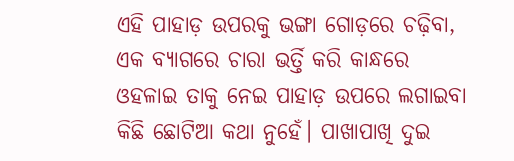ଏହି ପାହାଡ଼ ଉପରକୁ ଭଙ୍ଗା ଗୋଡ଼ରେ ଚଢ଼ିବା, ଏକ ବ୍ୟାଗରେ ଚାରା ଭର୍ତ୍ତି କରି କାନ୍ଧରେ ଓହଳାଇ ତାକୁ ନେଇ ପାହାଡ଼ ଉପରେ ଲଗାଇବା କିଛି ଛୋଟିଆ କଥା ନୁହେଁ। ପାଖାପାଖି ଦୁଇ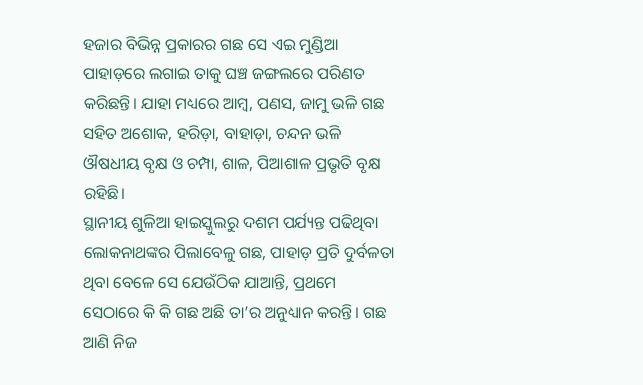ହଜାର ବିଭିନ୍ନ ପ୍ରକାରର ଗଛ ସେ ଏଇ ମୁଣ୍ଡିଆ ପାହାଡ଼ରେ ଲଗାଇ ତାକୁ ଘଞ୍ଚ ଜଙ୍ଗଲରେ ପରିଣତ କରିଛନ୍ତି। ଯାହା ମଧ୍ୟରେ ଆମ୍ବ, ପଣସ, ଜାମୁ ଭଳି ଗଛ ସହିତ ଅଶୋକ, ହରିଡ଼ା, ବାହାଡ଼ା, ଚନ୍ଦନ ଭଳି ଔଷଧୀୟ ବୃକ୍ଷ ଓ ଚମ୍ପା, ଶାଳ, ପିଆଶାଳ ପ୍ରଭୃତି ବୃକ୍ଷ ରହିଛି।
ସ୍ଥାନୀୟ ଶୁଳିଆ ହାଇସ୍କୁଲରୁ ଦଶମ ପର୍ଯ୍ୟନ୍ତ ପଢିଥିବା ଲୋକନାଥଙ୍କର ପିଲାବେଳୁ ଗଛ, ପାହାଡ଼ ପ୍ରତି ଦୁର୍ବଳତା ଥିବା ବେଳେ ସେ ଯେଉଁଠିକ ଯାଆନ୍ତି, ପ୍ରଥମେ ସେଠାରେ କି କି ଗଛ ଅଛି ତା’ର ଅନୁଧ୍ୟାନ କରନ୍ତି। ଗଛ ଆଣି ନିଜ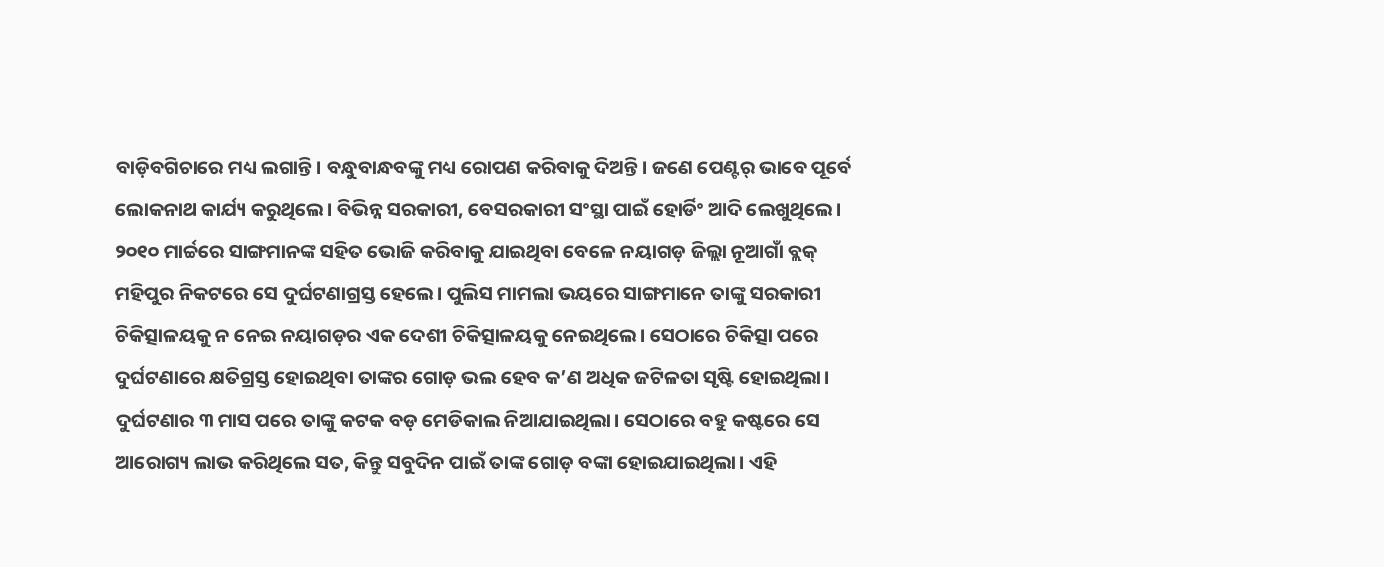ବାଡ଼ିବଗିଚାରେ ମଧ୍ୟ ଲଗାନ୍ତି। ବନ୍ଧୁବାନ୍ଧବଙ୍କୁ ମଧ୍ୟ ରୋପଣ କରିବାକୁ ଦିଅନ୍ତି। ଜଣେ ପେଣ୍ଟର୍ ଭାବେ ପୂର୍ବେ ଲୋକନାଥ କାର୍ଯ୍ୟ କରୁଥିଲେ। ବିଭିନ୍ନ ସରକାରୀ, ବେସରକାରୀ ସଂସ୍ଥା ପାଇଁ ହୋର୍ଡିଂ ଆଦି ଲେଖୁଥିଲେ। ୨୦୧୦ ମାର୍ଚ୍ଚରେ ସାଙ୍ଗମାନଙ୍କ ସହିତ ଭୋଜି କରିବାକୁ ଯାଇଥିବା ବେଳେ ନୟାଗଡ଼ ଜିଲ୍ଲା ନୂଆଗାଁ ବ୍ଲକ୍ ମହିପୁର ନିକଟରେ ସେ ଦୁର୍ଘଟଣାଗ୍ରସ୍ତ ହେଲେ। ପୁଲିସ ମାମଲା ଭୟରେ ସାଙ୍ଗମାନେ ତାଙ୍କୁ ସରକାରୀ ଚିକିତ୍ସାଳୟକୁ ନ ନେଇ ନୟାଗଡ଼ର ଏକ ଦେଶୀ ଚିକିତ୍ସାଳୟକୁ ନେଇଥିଲେ। ସେଠାରେ ଚିକିତ୍ସା ପରେ ଦୁର୍ଘଟଣାରେ କ୍ଷତିଗ୍ରସ୍ତ ହୋଇଥିବା ତାଙ୍କର ଗୋଡ଼ ଭଲ ହେବ କ’ଣ ଅଧିକ ଜଟିଳତା ସୃଷ୍ଟି ହୋଇଥିଲା। ଦୁର୍ଘଟଣାର ୩ ମାସ ପରେ ତାଙ୍କୁ କଟକ ବଡ଼ ମେଡିକାଲ ନିଆଯାଇଥିଲା। ସେଠାରେ ବହୁ କଷ୍ଟରେ ସେ ଆରୋଗ୍ୟ ଲାଭ କରିଥିଲେ ସତ, କିନ୍ତୁ ସବୁଦିନ ପାଇଁ ତାଙ୍କ ଗୋଡ଼ ବଙ୍କା ହୋଇଯାଇଥିଲା। ଏହି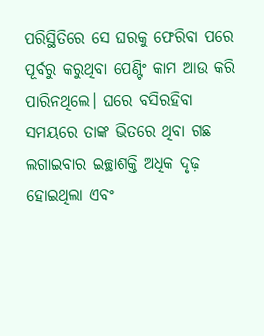ପରିସ୍ଥିତିରେ ସେ ଘରକୁ ଫେରିବା ପରେ ପୂର୍ବରୁ କରୁଥିବା ପେଣ୍ଟିଂ କାମ ଆଉ କରି ପାରିନଥିଲେ। ଘରେ ବସିରହିବା ସମୟରେ ତାଙ୍କ ଭିତରେ ଥିବା ଗଛ ଲଗାଇବାର ଇଚ୍ଛାଶକ୍ତି ଅଧିକ ଦୃଢ଼ ହୋଇଥିଲା ଏବଂ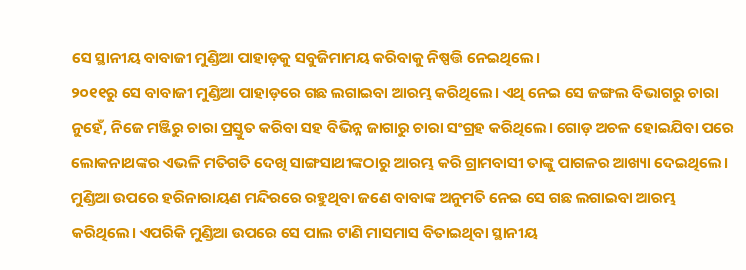ସେ ସ୍ଥାନୀୟ ବାବାଜୀ ମୁଣ୍ଡିଆ ପାହାଡ଼କୁ ସବୁଜିମାମୟ କରିବାକୁ ନିଷ୍ପତ୍ତି ନେଇଥିଲେ।
୨୦୧୧ରୁ ସେ ବାବାଜୀ ମୁଣ୍ଡିଆ ପାହାଡ଼ରେ ଗଛ ଲଗାଇବା ଆରମ୍ଭ କରିଥିଲେ। ଏଥି ନେଇ ସେ ଜଙ୍ଗଲ ବିଭାଗରୁ ଚାରା ନୁହେଁ, ନିଜେ ମଞ୍ଜିରୁ ଚାରା ପ୍ରସ୍ତୁତ କରିବା ସହ ବିଭିନ୍ନ ଜାଗାରୁ ଚାରା ସଂଗ୍ରହ କରିଥିଲେ। ଗୋଡ଼ ଅଚଳ ହୋଇଯିବା ପରେ ଲୋକନାଥଙ୍କର ଏଭଳି ମତିଗତି ଦେଖି ସାଙ୍ଗସାଥୀଙ୍କଠାରୁ ଆରମ୍ଭ କରି ଗ୍ରାମବାସୀ ତାଙ୍କୁ ପାଗଳର ଆଖ୍ୟା ଦେଇଥିଲେ। ମୁଣ୍ଡିଆ ଉପରେ ହରିନାରାୟଣ ମନ୍ଦିରରେ ରହୁଥିବା ଜଣେ ବାବାଙ୍କ ଅନୁମତି ନେଇ ସେ ଗଛ ଲଗାଇବା ଆରମ୍ଭ କରିଥିଲେ। ଏପରିକି ମୁଣ୍ଡିଆ ଉପରେ ସେ ପାଲ ଟାଣି ମାସମାସ ବିତାଇଥିବା ସ୍ଥାନୀୟ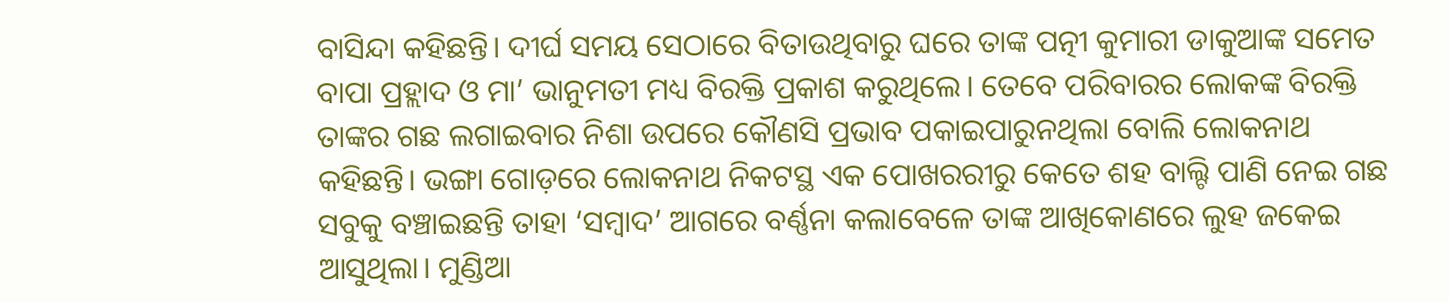ବାସିନ୍ଦା କହିଛନ୍ତି। ଦୀର୍ଘ ସମୟ ସେଠାରେ ବିତାଉଥିବାରୁ ଘରେ ତାଙ୍କ ପତ୍ନୀ କୁମାରୀ ଡାକୁଆଙ୍କ ସମେତ ବାପା ପ୍ରହ୍ଲାଦ ଓ ମା’ ଭାନୁମତୀ ମଧ୍ୟ ବିରକ୍ତି ପ୍ରକାଶ କରୁଥିଲେ। ତେବେ ପରିବାରର ଲୋକଙ୍କ ବିରକ୍ତି ତାଙ୍କର ଗଛ ଲଗାଇବାର ନିଶା ଉପରେ କୌଣସି ପ୍ରଭାବ ପକାଇପାରୁନଥିଲା ବୋଲି ଲୋକନାଥ କହିଛନ୍ତି। ଭଙ୍ଗା ଗୋଡ଼ରେ ଲୋକନାଥ ନିକଟସ୍ଥ ଏକ ପୋଖରରୀରୁ କେତେ ଶହ ବାଲ୍ଟି ପାଣି ନେଇ ଗଛ ସବୁକୁ ବଞ୍ଚାଇଛନ୍ତି ତାହା ‘ସମ୍ବାଦ’ ଆଗରେ ବର୍ଣ୍ଣନା କଲାବେଳେ ତାଙ୍କ ଆଖିକୋଣରେ ଲୁହ ଜକେଇ ଆସୁଥିଲା। ମୁଣ୍ଡିଆ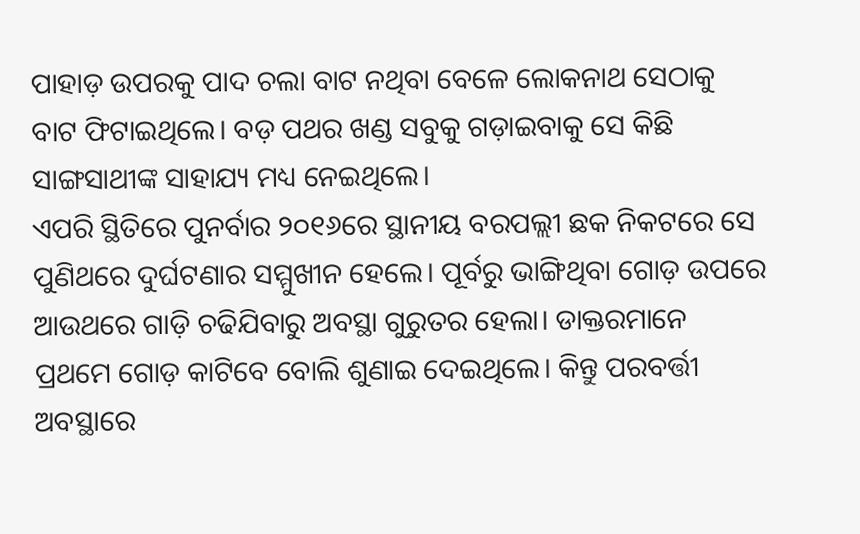ପାହାଡ଼ ଉପରକୁ ପାଦ ଚଲା ବାଟ ନଥିବା ବେଳେ ଲୋକନାଥ ସେଠାକୁ ବାଟ ଫିଟାଇଥିଲେ। ବଡ଼ ପଥର ଖଣ୍ଡ ସବୁକୁ ଗଡ଼ାଇବାକୁ ସେ କିଛି ସାଙ୍ଗସାଥୀଙ୍କ ସାହାଯ୍ୟ ମଧ୍ୟ ନେଇଥିଲେ।
ଏପରି ସ୍ଥିତିରେ ପୁନର୍ବାର ୨୦୧୬ରେ ସ୍ଥାନୀୟ ବରପଲ୍ଲୀ ଛକ ନିକଟରେ ସେ ପୁଣିଥରେ ଦୁର୍ଘଟଣାର ସମ୍ମୁଖୀନ ହେଲେ। ପୂର୍ବରୁ ଭାଙ୍ଗିଥିବା ଗୋଡ଼ ଉପରେ ଆଉଥରେ ଗାଡ଼ି ଚଢିଯିବାରୁ ଅବସ୍ଥା ଗୁରୁତର ହେଲା। ଡାକ୍ତରମାନେ ପ୍ରଥମେ ଗୋଡ଼ କାଟିବେ ବୋଲି ଶୁଣାଇ ଦେଇଥିଲେ। କିନ୍ତୁ ପରବର୍ତ୍ତୀ ଅବସ୍ଥାରେ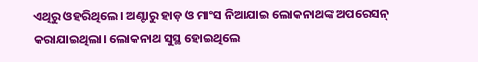ଏଥିରୁ ଓହରିଥିଲେ। ଅଣ୍ଟାରୁ ହାଡ଼ ଓ ମାଂସ ନିଆଯାଇ ଲୋକନାଥଙ୍କ ଅପରେସନ୍ କରାଯାଇଥିଲା। ଲୋକନାଥ ସୁସ୍ଥ ହୋଇଥିଲେ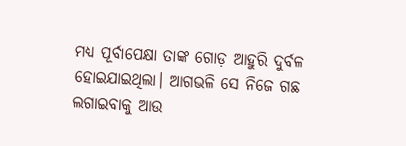ମଧ୍ୟ ପୂର୍ବାପେକ୍ଷା ତାଙ୍କ ଗୋଡ଼ ଆହୁରି ଦୁର୍ବଳ ହୋଇଯାଇଥିଲା। ଆଗଭଳି ସେ ନିଜେ ଗଛ ଲଗାଇବାକୁ ଆଉ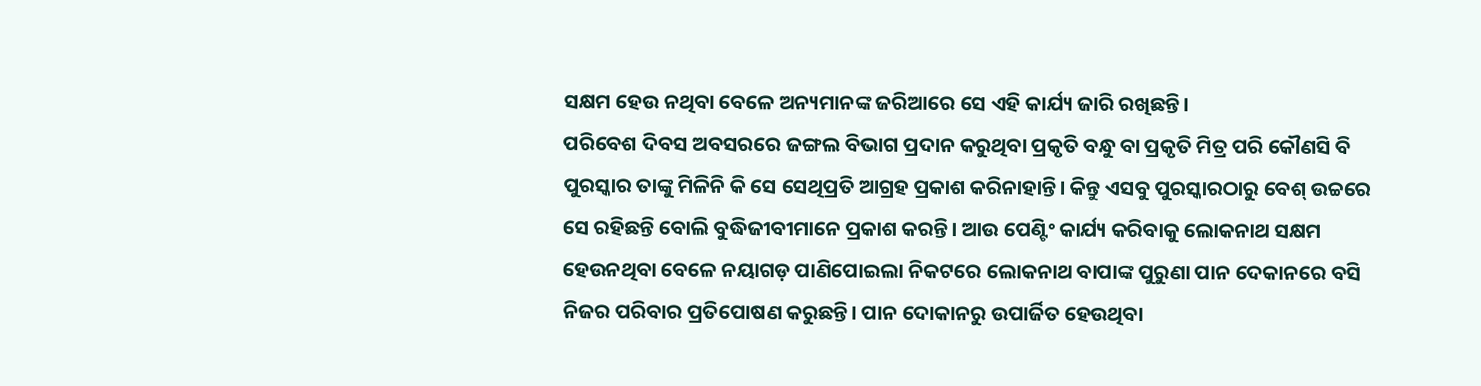ସକ୍ଷମ ହେଉ ନଥିବା ବେଳେ ଅନ୍ୟମାନଙ୍କ ଜରିଆରେ ସେ ଏହି କାର୍ଯ୍ୟ ଜାରି ରଖିଛନ୍ତି।
ପରିବେଶ ଦିବସ ଅବସରରେ ଜଙ୍ଗଲ ବିଭାଗ ପ୍ରଦାନ କରୁଥିବା ପ୍ରକୃତି ବନ୍ଧୁ ବା ପ୍ରକୃତି ମିତ୍ର ପରି କୌଣସି ବି ପୁରସ୍କାର ତାଙ୍କୁ ମିଳିନି କି ସେ ସେଥିପ୍ରତି ଆଗ୍ରହ ପ୍ରକାଶ କରିନାହାନ୍ତି। କିନ୍ତୁ ଏସବୁ ପୁରସ୍କାରଠାରୁ ବେଶ୍ ଉଚ୍ଚରେ ସେ ରହିଛନ୍ତି ବୋଲି ବୁଦ୍ଧିଜୀବୀମାନେ ପ୍ରକାଶ କରନ୍ତି। ଆଉ ପେଣ୍ଟିଂ କାର୍ଯ୍ୟ କରିବାକୁ ଲୋକନାଥ ସକ୍ଷମ ହେଉନଥିବା ବେଳେ ନୟାଗଡ଼ ପାଣିପୋଇଲା ନିକଟରେ ଲୋକନାଥ ବାପାଙ୍କ ପୁରୁଣା ପାନ ଦେକାନରେ ବସି ନିଜର ପରିବାର ପ୍ରତିପୋଷଣ କରୁଛନ୍ତି। ପାନ ଦୋକାନରୁ ଉପାର୍ଜିତ ହେଉଥିବା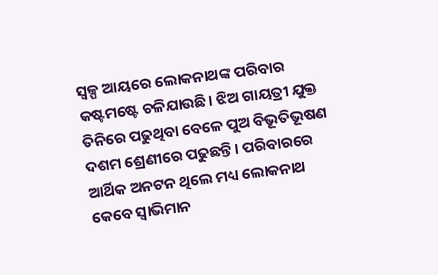ସ୍ବଳ୍ପ ଆୟରେ ଲୋକନାଥଙ୍କ ପରିବାର କଷ୍ଟମଷ୍ଟେ ଚଳିଯାଉଛି। ଝିଅ ଗାୟତ୍ରୀ ଯୁକ୍ତ ତିନିରେ ପଢୁଥିବା ବେଳେ ପୁଅ ବିଭୂତିଭୂଷଣ ଦଶମ ଶ୍ରେଣୀରେ ପଢୁଛନ୍ତି। ପରିବାରରେ ଆର୍ଥିକ ଅନଟନ ଥିଲେ ମଧ୍ୟ ଲୋକନାଥ କେବେ ସ୍ବାଭିମାନ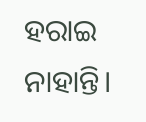ହରାଇ ନାହାନ୍ତି।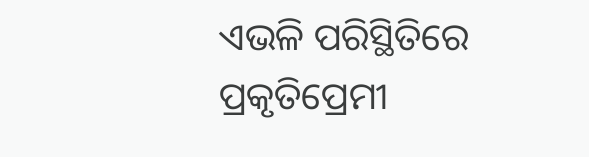ଏଭଳି ପରିସ୍ଥିତିରେ ପ୍ରକୃତିପ୍ରେମୀ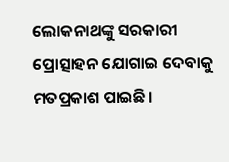ଲୋକନାଥଙ୍କୁ ସରକାରୀ ପ୍ରୋତ୍ସାହନ ଯୋଗାଇ ଦେବାକୁ ମତପ୍ରକାଶ ପାଇଛି।